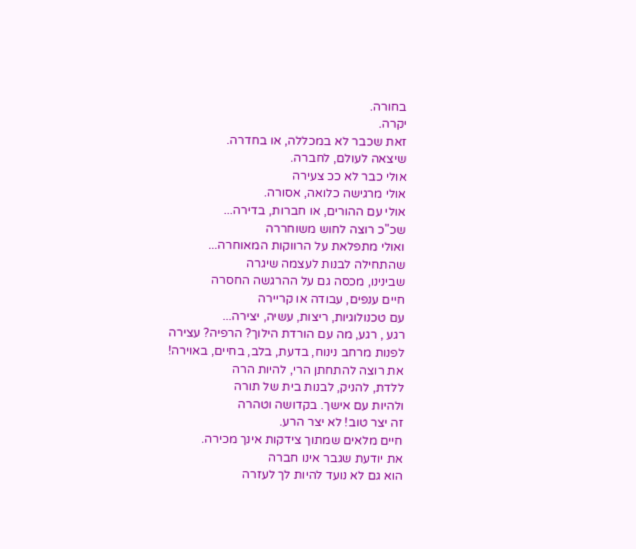בחורה.
יקרה.
זאת שכבר לא במכללה, או בחדרה.
שיצאה לעולם, לחברה.
אולי כבר לא ככ צעירה
אולי מרגישה כלואה, אסורה.
אולי עם ההורים, או חברות, בדירה...
שכ"כ רוצה לחוש משוחררה
ואולי מתפלאת על הרווקות המאוחרה...
שהתחילה לבנות לעצמה שיגרה
שבינינו, מכסה גם על ההרגשה החסרה
חיים ענפים, עבודה או קריירה
עם טכנולוגיות, ריצות, עשיה, יצירה...
רגע , רגע, מה עם הורדת הילוך? הרפיה? עצירה
לפנות מרחב נינוח, בדעת, בלב, בחיים, באוירה!
את רוצה להתחתן הרי, להיות הרה
ללדת, להניק, לבנות בית של תורה
ולהיות עם אישך. בקדושה וטהרה
זה יצר טוב! לא יצר הרע.
חיים מלאים שמתוך צידקות אינך מכירה.
את יודעת שגבר אינו חברה
הוא גם לא נועד להיות לך לעזרה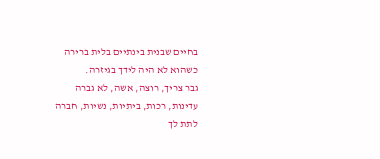בחיים שבנית בינתיים בלית ברירה
כשהוא לא היה לידך בגיזרה.
גבר צריך, רוצה, אשה, לא גברה
עדינות, רכות, ביתיות, נשיות, חברה
לתת לך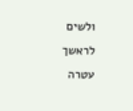ולשים לראשך עטרה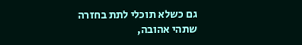גם כשלא תוכלי לתת בחזרה
שתהי אהובה,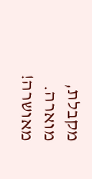מקבלת, מוארה.
מאושרה!